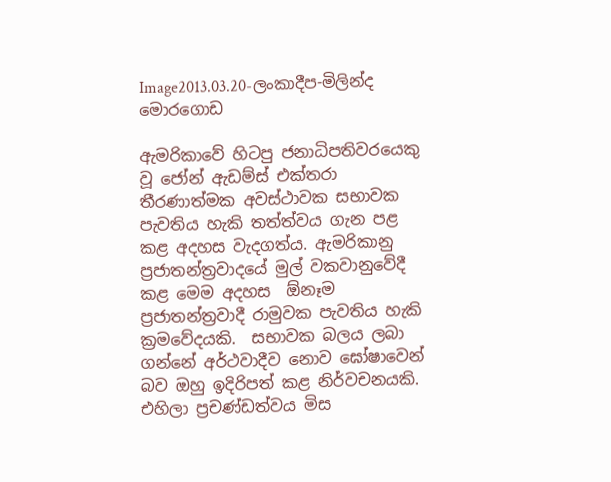Image2013.03.20-ලංකාදීප-මිලින්ද මොරගොඩ

ඇමරිකාවේ හිටපු ජනාධිපතිවරයෙකු වූ ජෝන් ඇඩම්ස් එක්තරා තීරණාත්මක අවස්ථාවක සභාවක පැවතිය හැකි තත්ත්වය ගැන පළ කළ අදහස වැදගත්ය. ඇමරිකානු ප්‍රජාතන්ත්‍රවාදයේ මුල් වකවානුවේදී කළ මෙම අදහස  ඕනෑම ප්‍රජාතන්ත්‍රවාදී රාමුවක පැවතිය හැකි ක්‍රමවේදයකි.  සභාවක බලය ලබා ගන්නේ අර්ථවාදීව නොව ඝෝෂාවෙන් බව ඔහු ඉදිරිපත් කළ නිර්වචනයකි. එහිලා ප්‍රචණ්ඩත්වය මිස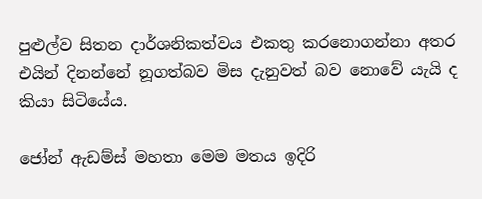පුළුල්ව සිතන දාර්ශනිකත්වය එකතු කරනොගන්නා අතර එයින් දිනන්නේ නූගත්බව මිස දැනුවත් බව නොවේ යැයි ද කියා සිටියේය.

ජෝන් ඇඩම්ස් මහතා මෙම මතය ඉදිරි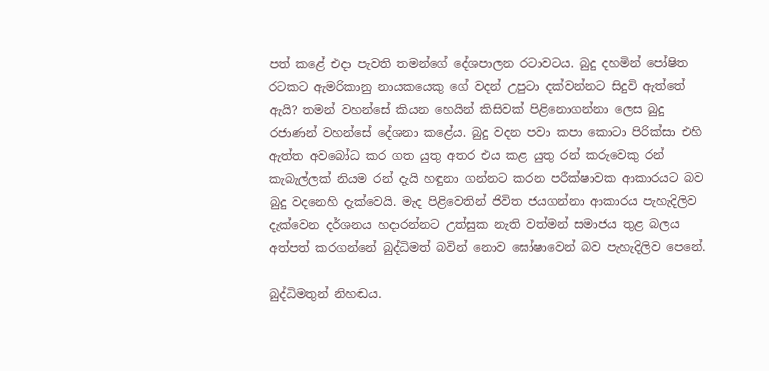පත් කළේ එදා පැවති තමන්ගේ දේශපාලන රටාවටය. බුදු දහමින් පෝෂිත රටකට ඇමරිකානු නායකයෙකු ගේ වදන් උපුටා දක්වන්නට සිදුවි ඇත්තේ ඇයි? තමන් වහන්සේ කියන හෙයින් කිසිවක් පිළිනොගන්නා ලෙස බුදු රජාණන් වහන්සේ දේශනා කළේය. බුදු වදන පවා කපා කොටා පිරික්සා එහි ඇත්ත අවබෝධ කර ගත යුතු අතර එය කළ යුතු රන් කරුවෙකු රන් කැබැල්ලක් නියම රන් දැයි හඳුනා ගන්නට කරන පරීක්ෂාවක ආකාරයට බව බුදු වදනෙහි දැක්වෙයි. මැද පිළිවෙතින් ජිවිත ජයගන්නා ආකාරය පැහැදිලිව දැක්වෙන දර්ශනය හදාරන්නට උත්සුක නැති වත්මන් සමාජය තුළ බලය අත්පත් කරගන්නේ බුද්ධිමත් බවින් නොව ඝෝෂාවෙන් බව පැහැදිලිව පෙනේ.

බුද්ධිමතුන් නිහඬය.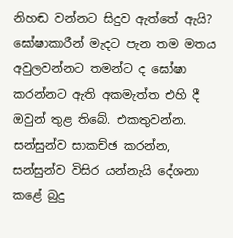නිහඬ වන්නට සිදුව ඇත්තේ ඇයි? ඝෝෂාකාරීන් මැදට පැන තම මතය අවුලවන්නට තමන්ට ද ඝෝෂා කරන්නට ඇති අකමැත්ත එහි දී ඔවුන් තුළ තිබේ. එකතුවන්න. සන්සුන්ව සාකච්ඡ කරන්න, සන්සුන්ව විසිර යන්නැයි දේශනා කළේ බුදු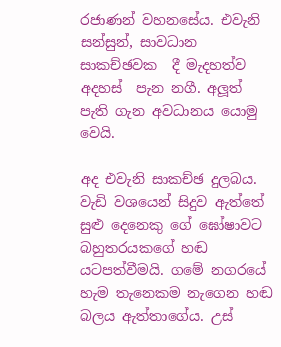රජාණන් වහනසේය. එවැනි සන්සුන්, සාවධාන සාකච්ඡවක  දී මැදහත්ව අදහස්  පැන නගී. අලූත් පැති ගැන අවධානය යොමු වෙයි.

අද එවැනි සාකච්ඡ දුලබය. වැඩි වශයෙන් සිදුව ඇත්තේ සුළු දෙනෙකු ගේ ඝෝෂාවට බහුතරයකගේ හඬ යටපත්වීමයි. ගමේ නගරයේ හැම තැනෙකම නැගෙන හඬ  බලය ඇත්තාගේය. උස්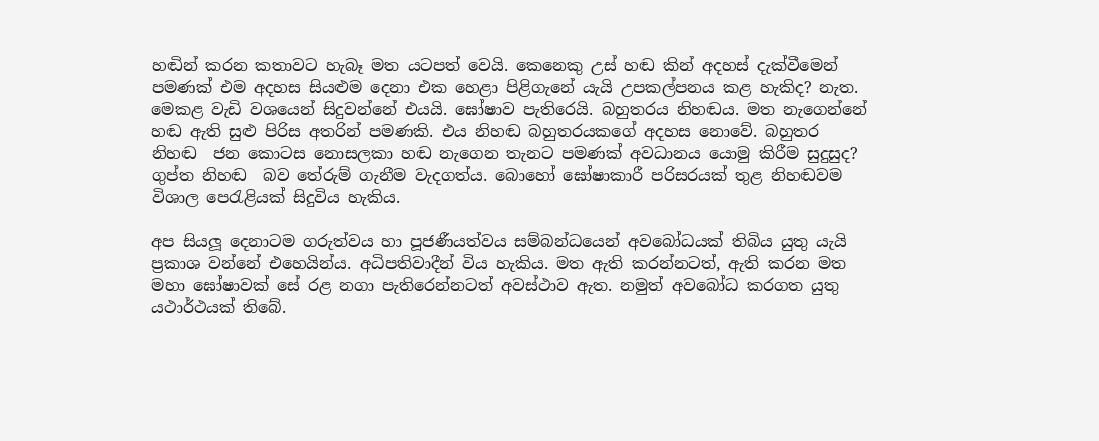හඬින් කරන කතාවට හැබෑ මත යටපත් වෙයි. කෙනෙකු උස් හඬ කින් අදහස් දැක්වීමෙන් පමණක් එම අදහස සියළුම දෙනා එක හෙළා පිළිගැනේ යැයි උපකල්පනය කළ හැකිද? නැත. මෙකළ වැඩි වශයෙන් සිදුවන්නේ එයයි. ඝෝෂාව පැතිරෙයි. බහුතරය නිහඬය. මත නැගෙන්නේ හඬ ඇති සුළු පිරිස අතරින් පමණකි. එය නිහඬ බහුතරයකගේ අදහස නොවේ. බහුතර නිහඬ  ජන කොටස නොසලකා හඬ නැගෙන තැනට පමණක් අවධානය යොමු කිරීම සුදුසුද? ගුප්ත නිහඬ  බව තේරුම් ගැනීම වැදගත්ය. බොහෝ ඝෝෂාකාරී පරිසරයක් තුළ නිහඬවම විශාල පෙරැළියක් සිදුවිය හැකිය.

අප සියලූ දෙනාටම ගරුත්වය හා පූජණීයත්වය සම්බන්ධයෙන් අවබෝධයක් තිබිය යුතු යැයි ප්‍රකාශ වන්නේ එහෙයින්ය. අධිපතිවාදීන් විය හැකිය. මත ඇති කරන්නටත්, ඇති කරන මත මහා ඝෝෂාවක් සේ රළ නගා පැතිරෙන්නටත් අවස්ථාව ඇත. නමුත් අවබෝධ කරගත යුතු යථාර්ථයක් තිබේ.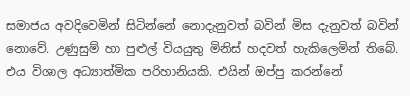සමාජය අවදිවෙමින් සිටින්නේ නොදැනුවත් බවින් මිස දැනුවත් බවින් නොවේ. උණුසුම් හා පුළුල් වියයුතු මිනිස් හදවත් හැකිලෙමින් තිබේ. එය විශාල අධ්‍යාත්මික පරිහානියකි. එයින් ඔප්පු කරන්නේ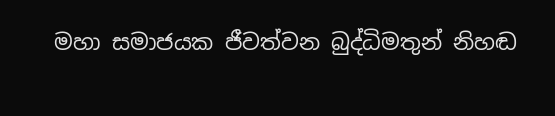මහා සමාජයක ජීවත්වන බුද්ධිමතුන් නිහඬ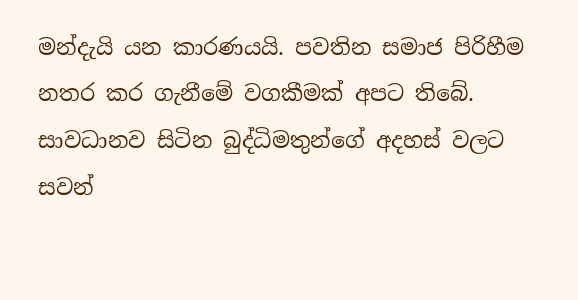මන්දැයි යන කාරණයයි. පවතින සමාජ පිරිහීම නතර කර ගැනීමේ වගකීමක් අපට තිබේ. සාවධානව සිටින බුද්ධිමතුන්ගේ අදහස් වලට සවන්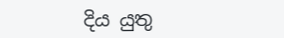දිය යුතු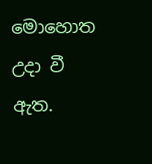මොහොත උදා වී ඇත.